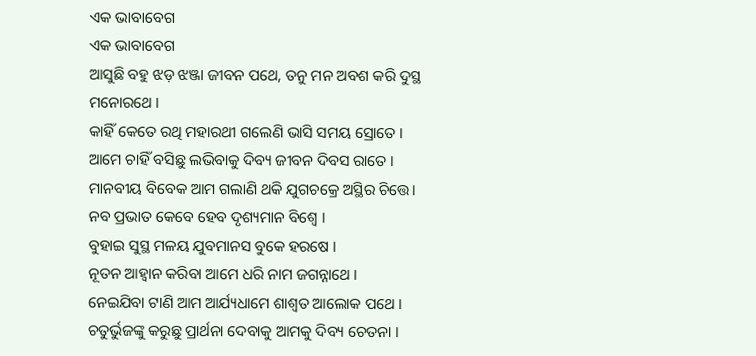ଏକ ଭାବାବେଗ
ଏକ ଭାବାବେଗ
ଆସୁଛି ବହୁ ଝଡ଼ ଝଞ୍ଜା ଜୀବନ ପଥେ, ତନୁ ମନ ଅବଶ କରି ଦୁସ୍ଥ ମନୋରଥେ ।
କାହିଁ କେତେ ରଥି ମହାରଥୀ ଗଲେଣି ଭାସି ସମୟ ସ୍ରୋତେ ।
ଆମେ ଚାହିଁ ବସିଛୁ ଲଭିବାକୁ ଦିବ୍ୟ ଜୀବନ ଦିବସ ରାତେ ।
ମାନବୀୟ ବିବେକ ଆମ ଗଲାଣି ଥକି ଯୁଗଚକ୍ରେ ଅସ୍ଥିର ଚିତ୍ତେ।
ନବ ପ୍ରଭାତ କେବେ ହେବ ଦୃଶ୍ୟମାନ ବିଶ୍ୱେ ।
ବୁହାଇ ସୁସ୍ଥ ମଳୟ ଯୁବମାନସ ବୁକେ ହରଷେ ।
ନୂତନ ଆହ୍ୱାନ କରିବା ଆମେ ଧରି ନାମ ଜଗନ୍ନାଥେ ।
ନେଇଯିବା ଟାଣି ଆମ ଆର୍ଯ୍ୟଧାମେ ଶାଶ୍ୱତ ଆଲୋକ ପଥେ ।
ଚତୁର୍ଭୁଜଙ୍କୁ କରୁଛୁ ପ୍ରାର୍ଥନା ଦେବାକୁ ଆମକୁ ଦିବ୍ୟ ଚେତନା ।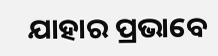ଯାହାର ପ୍ରଭାବେ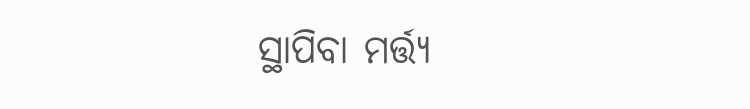ସ୍ଥାପିବା ମର୍ତ୍ତ୍ୟ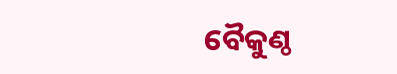ବୈକୁଣ୍ଠ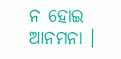ନ ହୋଇ ଆନମନା ।